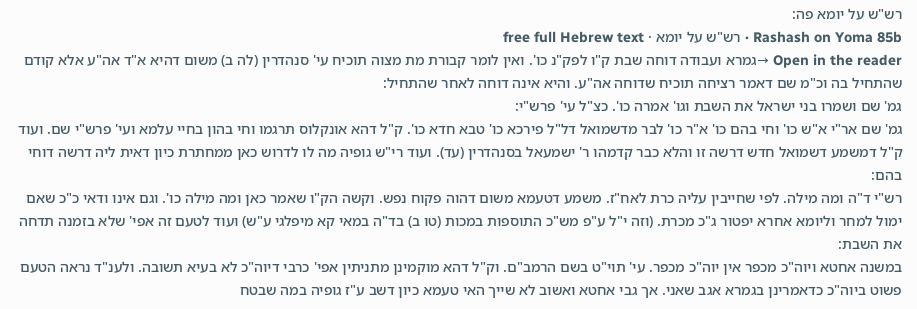רש"ש על יומא פה:
Rashash on Yoma 85b · רש"ש על יומא · free full Hebrew text
Open in the reader →גמרא ועבודה דוחה שבת ק"ו לפק"נ כו'. ואין לומר קבורת מת מצוה תוכיח עי' סנהדרין (לה ב) משום דהיא א"ד אה"ע אלא קודם שהתחיל בה וכ"מ שם דאמר רציחה תוכיח שדוחה אה"ע. והיא אינה דוחה לאחר שהתחיל:
גמ' שם ושמרו בני ישראל את השבת וגו' אמרה כו'. כצ"ל עי' פרש"י:
גמ' שם אר"י א"ש כו' וחי בהם כו' א"ר כו' לבר מדשמואל דל"ל פירכא כו' טבא חדא כו'. ק"ל דהא אונקלוס תרגמו וחי בהון בחיי עלמא ועי' פרש"י שם. ועוד ק"ל דמשמע דשמואל חדש דרשה זו והלא כבר קדמהו ר' ישמעאל בסנהדרין (עד). ועוד רי"ש גופיה מה לו לדרוש כאן ממחתרת כיון דאית ליה דרשה דוחי בהם:
רש"י ד"ה ומה מילה. לפי שחייבין עליה כרת לאח"ז. משמע דטעמא משום דהוה פקוח נפש. וקשה הק"ו שאמר כאן ומה מילה כו'. וגם אינו ודאי כ"כ שאם ימול למחר וליומא אחרא יפטור ג"כ מכרת. (וזה י"ל ע"פ מש"כ התוספות במכות (טו ב) בד"ה במאי קא מיפלגי ע"ש) ועוד לטעם זה אפי' שלא בזמנה תדחה את השבת:
במשנה אחטא ויוה"כ מכפר אין יוה"כ מכפר. עי' תוי"ט בשם הרמב"ם. וק"ל דהא מוקמינן מתניתין אפי' כרבי דיוה"כ לא בעיא תשובה. ולענ"ד נראה הטעם פשוט ביוה"כ כדאמרינן בגמרא אגב שאני. אך גבי אחטא ואשוב לא שייך האי טעמא כיון דשב ע"ז גופיה במה שבטח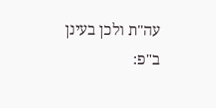עה"ת ולכן בעינן ב"פ: